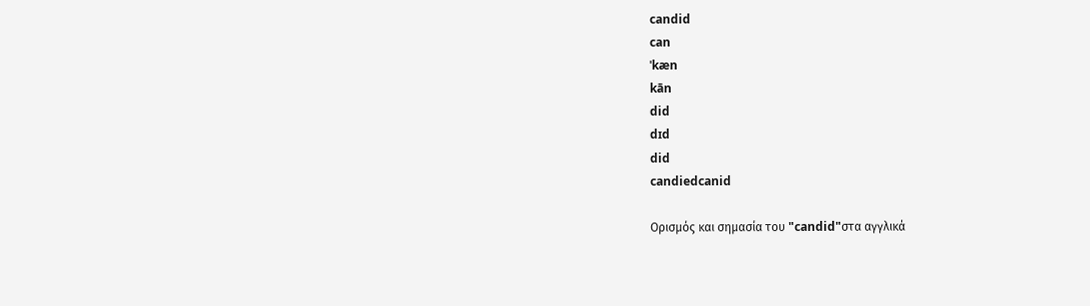candid
can
ˈkæn
kān
did
dɪd
did
candiedcanid

Ορισμός και σημασία του "candid"στα αγγλικά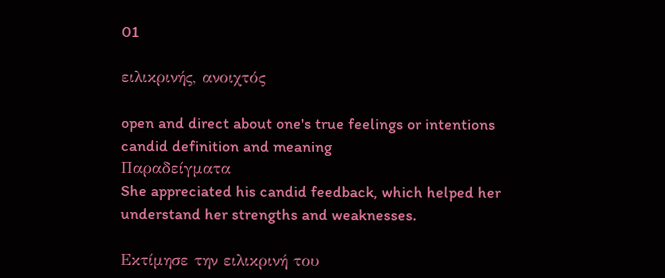01

ειλικρινής, ανοιχτός

open and direct about one's true feelings or intentions
candid definition and meaning
Παραδείγματα
She appreciated his candid feedback, which helped her understand her strengths and weaknesses.

Εκτίμησε την ειλικρινή του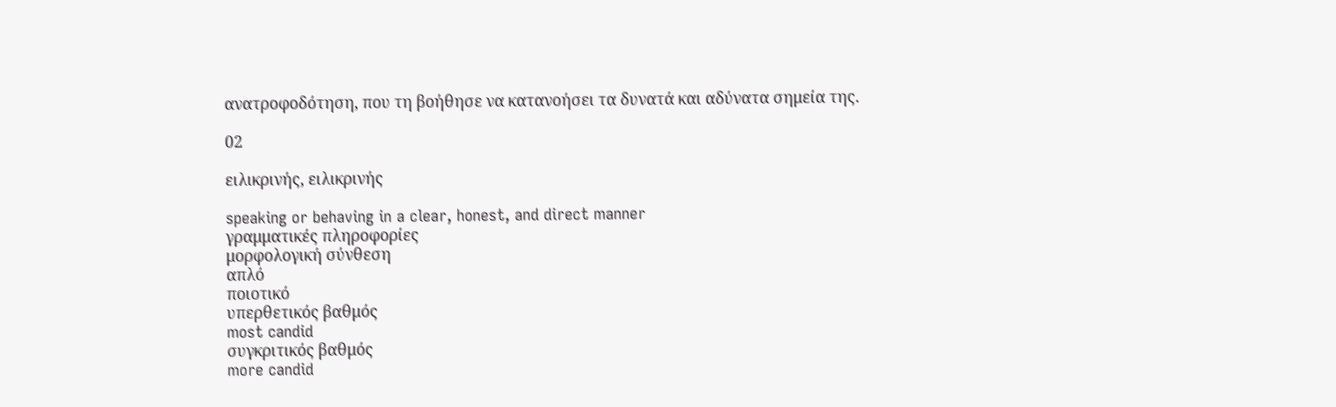ανατροφοδότηση, που τη βοήθησε να κατανοήσει τα δυνατά και αδύνατα σημεία της.

02

ειλικρινής, ειλικρινής

speaking or behaving in a clear, honest, and direct manner
γραμματικές πληροφορίες
μορφολογική σύνθεση
απλό
ποιοτικό
υπερθετικός βαθμός
most candid
συγκριτικός βαθμός
more candid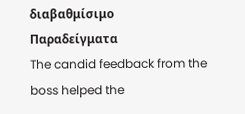διαβαθμίσιμο
Παραδείγματα
The candid feedback from the boss helped the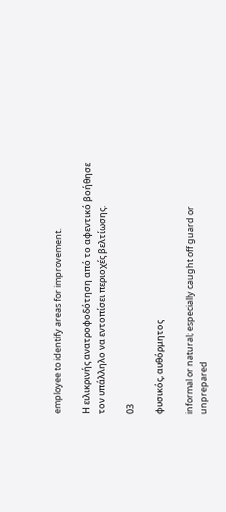employee to identify areas for improvement.

Η ειλικρινής ανατροφοδότηση από το αφεντικό βοήθησε τον υπάλληλο να εντοπίσει περιοχές βελτίωσης.

03

φυσικός, αυθόρμητος

informal or natural; especially caught off guard or unprepared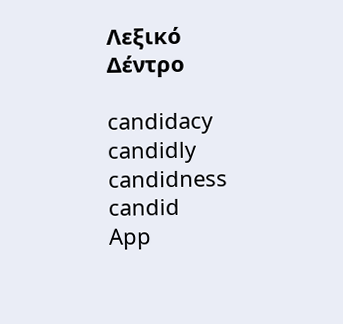Λεξικό Δέντρο

candidacy
candidly
candidness
candid
App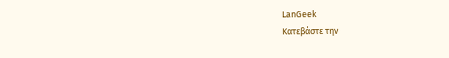LanGeek
Κατεβάστε την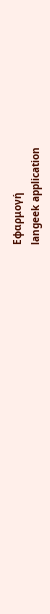Εφαρμογή
langeek application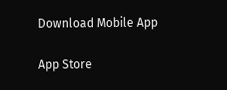Download Mobile App

App Store